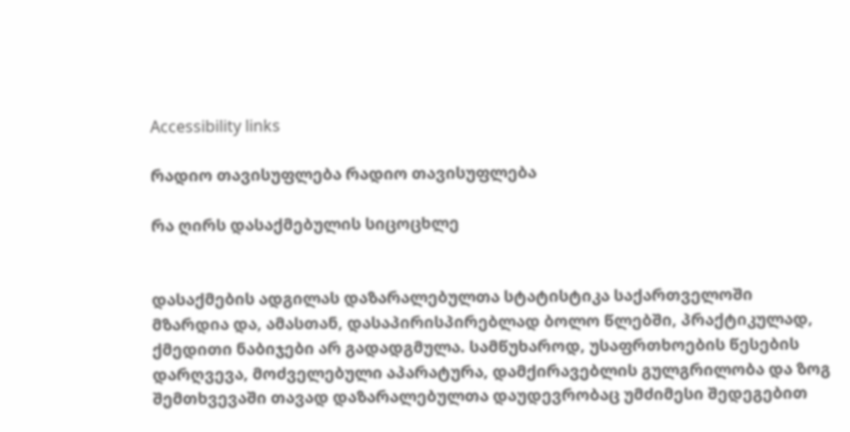Accessibility links

რადიო თავისუფლება რადიო თავისუფლება

რა ღირს დასაქმებულის სიცოცხლე


დასაქმების ადგილას დაზარალებულთა სტატისტიკა საქართველოში მზარდია და, ამასთან, დასაპირისპირებლად ბოლო წლებში, პრაქტიკულად, ქმედითი ნაბიჯები არ გადადგმულა. სამწუხაროდ, უსაფრთხოების წესების დარღვევა, მოძველებული აპარატურა, დამქირავებლის გულგრილობა და ზოგ შემთხვევაში თავად დაზარალებულთა დაუდევრობაც უმძიმესი შედეგებით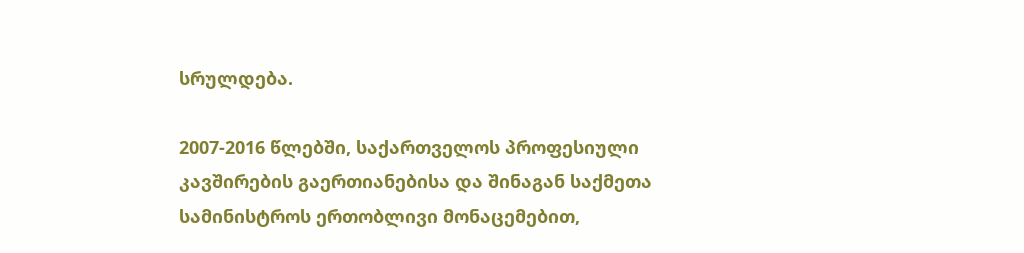სრულდება.

2007-2016 წლებში, საქართველოს პროფესიული კავშირების გაერთიანებისა და შინაგან საქმეთა სამინისტროს ერთობლივი მონაცემებით,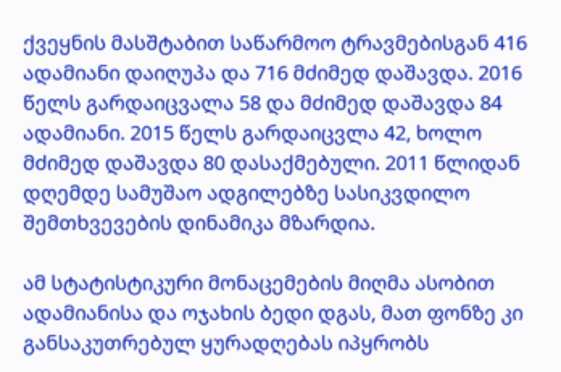ქვეყნის მასშტაბით საწარმოო ტრავმებისგან 416 ადამიანი დაიღუპა და 716 მძიმედ დაშავდა. 2016 წელს გარდაიცვალა 58 და მძიმედ დაშავდა 84 ადამიანი. 2015 წელს გარდაიცვლა 42, ხოლო მძიმედ დაშავდა 80 დასაქმებული. 2011 წლიდან დღემდე სამუშაო ადგილებზე სასიკვდილო შემთხვევების დინამიკა მზარდია.

ამ სტატისტიკური მონაცემების მიღმა ასობით ადამიანისა და ოჯახის ბედი დგას, მათ ფონზე კი განსაკუთრებულ ყურადღებას იპყრობს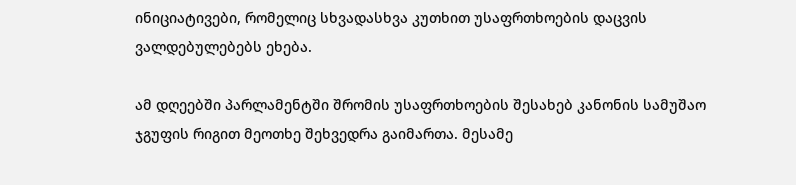ინიციატივები, რომელიც სხვადასხვა კუთხით უსაფრთხოების დაცვის ვალდებულებებს ეხება.

ამ დღეებში პარლამენტში შრომის უსაფრთხოების შესახებ კანონის სამუშაო ჯგუფის რიგით მეოთხე შეხვედრა გაიმართა. მესამე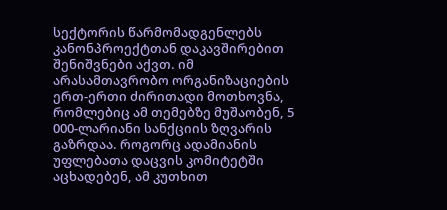სექტორის წარმომადგენლებს კანონპროექტთან დაკავშირებით შენიშვნები აქვთ. იმ არასამთავრობო ორგანიზაციების ერთ-ერთი ძირითადი მოთხოვნა, რომლებიც ამ თემებზე მუშაობენ, 5 000-ლარიანი სანქციის ზღვარის გაზრდაა. როგორც ადამიანის უფლებათა დაცვის კომიტეტში აცხადებენ, ამ კუთხით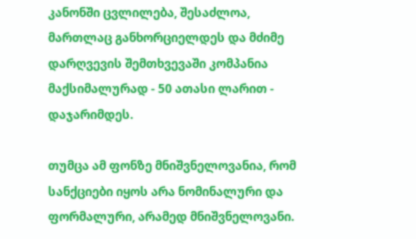კანონში ცვლილება, შესაძლოა, მართლაც განხორციელდეს და მძიმე დარღვევის შემთხვევაში კომპანია მაქსიმალურად - 50 ათასი ლარით - დაჯარიმდეს.

თუმცა ამ ფონზე მნიშვნელოვანია, რომ სანქციები იყოს არა ნომინალური და ფორმალური, არამედ მნიშვნელოვანი.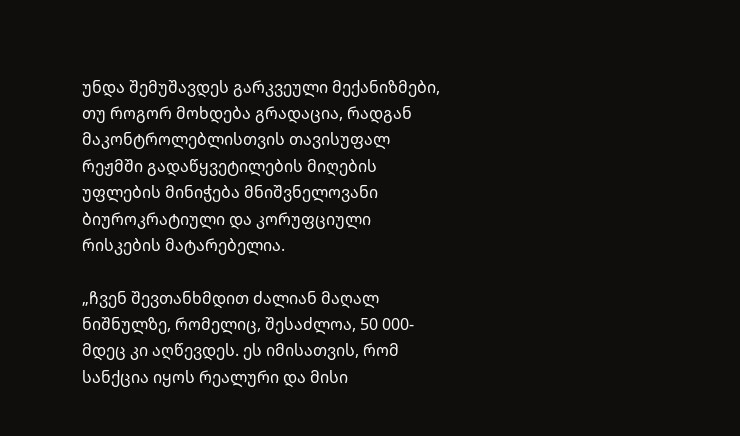უნდა შემუშავდეს გარკვეული მექანიზმები, თუ როგორ მოხდება გრადაცია, რადგან მაკონტროლებლისთვის თავისუფალ რეჟმში გადაწყვეტილების მიღების უფლების მინიჭება მნიშვნელოვანი ბიუროკრატიული და კორუფციული რისკების მატარებელია.

„ჩვენ შევთანხმდით ძალიან მაღალ ნიშნულზე, რომელიც, შესაძლოა, 50 000-მდეც კი აღწევდეს. ეს იმისათვის, რომ სანქცია იყოს რეალური და მისი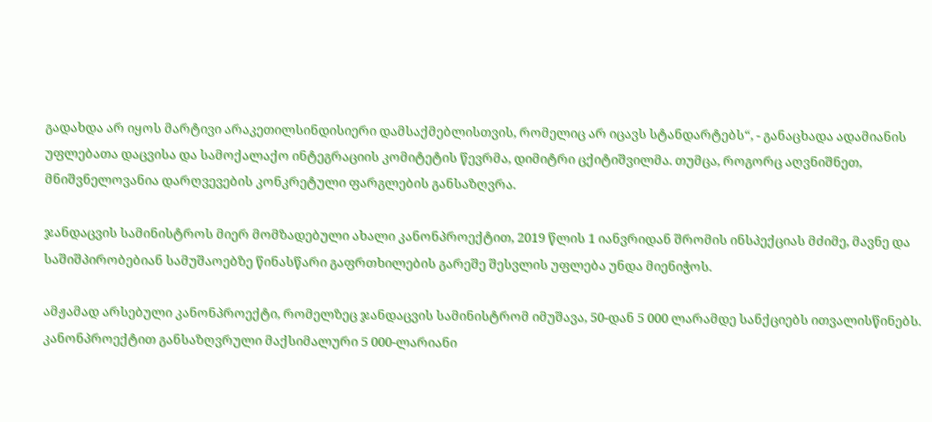გადახდა არ იყოს მარტივი არაკეთილსინდისიერი დამსაქმებლისთვის, რომელიც არ იცავს სტანდარტებს“, - განაცხადა ადამიანის უფლებათა დაცვისა და სამოქალაქო ინტეგრაციის კომიტეტის წევრმა, დიმიტრი ცქიტიშვილმა. თუმცა, როგორც აღვნიშნეთ, მნიშვნელოვანია დარღვევების კონკრეტული ფარგლების განსაზღვრა.

ჯანდაცვის სამინისტროს მიერ მომზადებული ახალი კანონპროექტით, 2019 წლის 1 იანვრიდან შრომის ინსპექციას მძიმე, მავნე და საშიშპირობებიან სამუშაოებზე წინასწარი გაფრთხილების გარეშე შესვლის უფლება უნდა მიენიჭოს.

ამჟამად არსებული კანონპროექტი, რომელზეც ჯანდაცვის სამინისტრომ იმუშავა, 50-დან 5 000 ლარამდე სანქციებს ითვალისწინებს. კანონპროექტით განსაზღვრული მაქსიმალური 5 000-ლარიანი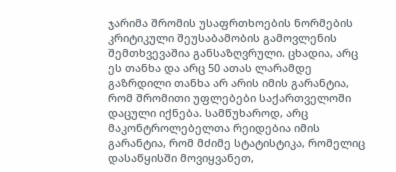ჯარიმა შრომის უსაფრთხოების ნორმების კრიტიკული შეუსაბამობის გამოვლენის შემთხვევაშია განსაზღვრული. ცხადია, არც ეს თანხა და არც 50 ათას ლარამდე გაზრდილი თანხა არ არის იმის გარანტია, რომ შრომითი უფლებები საქართველოში დაცული იქნება. სამწუხაროდ, არც მაკონტროლებელთა რეიდებია იმის გარანტია, რომ მძიმე სტატისტიკა, რომელიც დასაწყისში მოვიყვანეთ,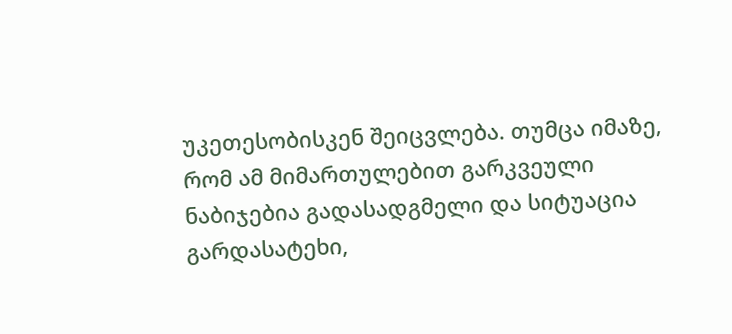უკეთესობისკენ შეიცვლება. თუმცა იმაზე, რომ ამ მიმართულებით გარკვეული ნაბიჯებია გადასადგმელი და სიტუაცია გარდასატეხი,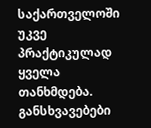საქართველოში უკვე პრაქტიკულად ყველა თანხმდება. განსხვავებები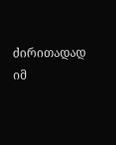ძირითადად იმ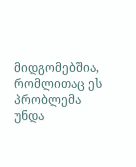მიდგომებშია, რომლითაც ეს პრობლემა უნდა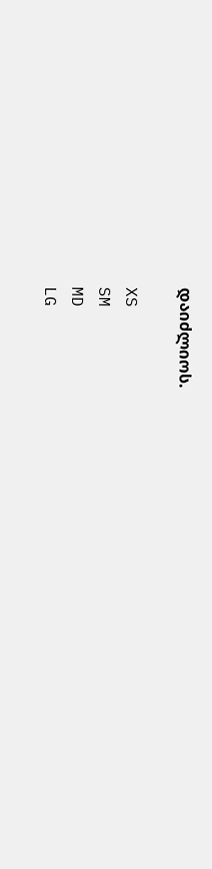დაიძლიოს.

XS
SM
MD
LG